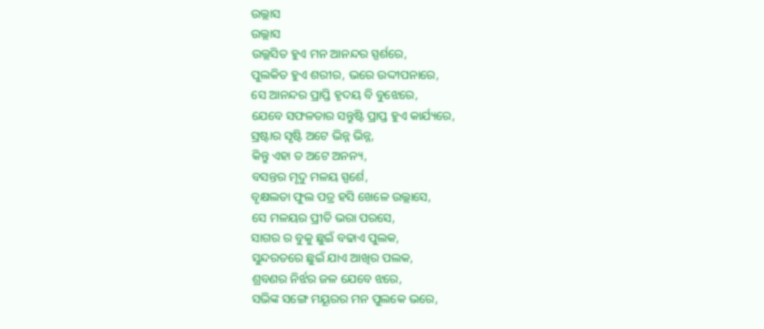ଉଲ୍ଲାସ
ଉଲ୍ଲାସ
ଉଲ୍ଲସିତ ହୁଏ ମନ ଆନନ୍ଦର ସ୍ପର୍ଶରେ,
ପୁଲକିତ ହୁଏ ଶରୀର, ଭରେ ଉଦ୍ଦୀପନାରେ,
ସେ ଆନନ୍ଦର ପ୍ରାପ୍ତି ହୃଦୟ ବି ବୁଝେରେ,
ଯେବେ ସଫଳତାର ସନ୍ତୁଷ୍ଟି ପ୍ରାପ୍ତ ହୁଏ କାର୍ଯ୍ୟରେ,
ସ୍ରଷ୍ଟାର ସୃଷ୍ଟି ଅଟେ ଭିନ୍ନ ଭିନ୍ନ,
କିନ୍ତୁ ଏହା ତ ଅଟେ ଅନନ୍ୟ,
ବସନ୍ତର ମୃଦୁ ମଳୟ ସ୍ପର୍ଶେ,
ବୃକ୍ଷଲତା ଫୁଲ ପତ୍ର ହସି ଖେଳେ ଉଲ୍ଲାସେ,
ସେ ମଳୟର ପ୍ରୀତି ଭରା ପରସେ,
ସାଗର ର ବୁକୁ ଛୁଇଁ ବଢାଏ ପୁଲକ,
ସୁନ୍ଦରତରେ ଛୁଇଁ ଯାଏ ଆଖିର ପଲକ,
ଶ୍ରବଣର ନିର୍ଝର ଜଳ ଯେବେ ଝରେ,
ସଭିଙ୍କ ସଙ୍ଗେ ମୟୂରର ମନ ପୁଲକେ ଭରେ,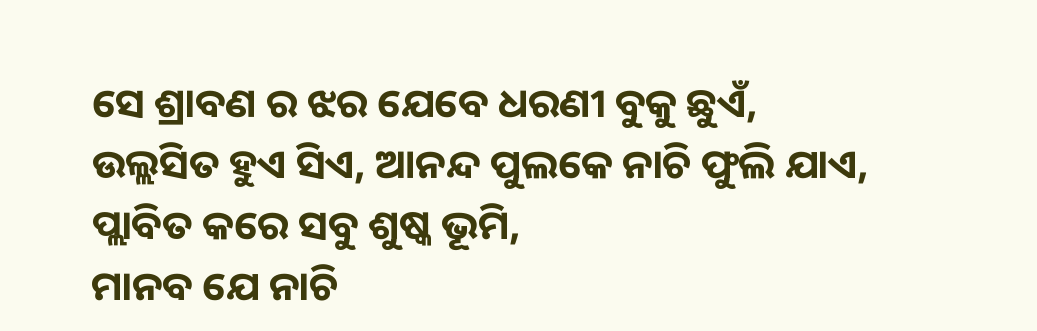ସେ ଶ୍ରାବଣ ର ଝର ଯେବେ ଧରଣୀ ବୁକୁ ଛୁଏଁ,
ଉଲ୍ଲସିତ ହୁଏ ସିଏ, ଆନନ୍ଦ ପୁଲକେ ନାଚି ଫୁଲି ଯାଏ,
ପ୍ଲାବିତ କରେ ସବୁ ଶୁଷ୍କ ଭୂମି,
ମାନବ ଯେ ନାଚି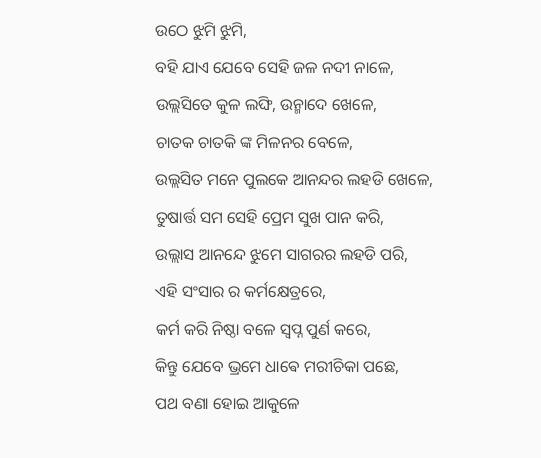ଉଠେ ଝୁମି ଝୁମି,
ବହି ଯାଏ ଯେବେ ସେହି ଜଳ ନଦୀ ନାଳେ,
ଉଲ୍ଲସିତେ କୁଳ ଲଙ୍ଘି, ଉନ୍ମାଦେ ଖେଳେ,
ଚାତକ ଚାତକି ଙ୍କ ମିଳନର ବେଳେ,
ଉଲ୍ଲସିତ ମନେ ପୁଲକେ ଆନନ୍ଦର ଲହଡି ଖେଳେ,
ତୁଷାର୍ତ୍ତ ସମ ସେହି ପ୍ରେମ ସୁଖ ପାନ କରି,
ଉଲ୍ଲାସ ଆନନ୍ଦେ ଝୁମେ ସାଗରର ଲହଡି ପରି,
ଏହି ସଂସାର ର କର୍ମକ୍ଷେତ୍ରରେ,
କର୍ମ କରି ନିଷ୍ଠା ବଳେ ସ୍ବପ୍ନ ପୁର୍ଣ କରେ,
କିନ୍ତୁ ଯେବେ ଭ୍ରମେ ଧାଵେ ମରୀଚିକା ପଛେ,
ପଥ ବଣା ହୋଇ ଆକୁଳେ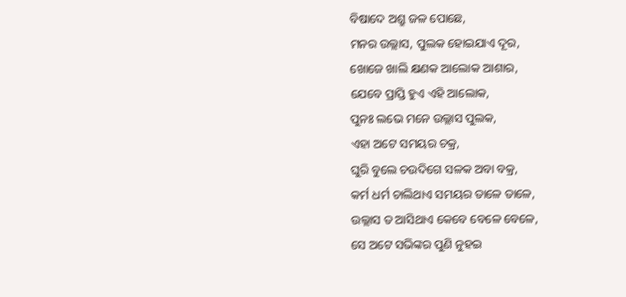ବିଷାଦେ ଅଶ୍ରୁ ଜଳ ପୋଛେ,
ମନର ଉଲ୍ଲାସ, ପୁଲକ ହୋଇଯାଏ ଦୂର,
ଖୋଜେ ଖାଲି କ୍ଷଣକ ଆଲୋକ ଆଶାର,
ଯେବେ ପ୍ରାପ୍ତି ହୁଏ ଏହି ଆଲୋକ,
ପୁନଃ ଲଭେ ମନେ ଉଲ୍ଲାସ ପୁଲକ,
ଏହା ଅଟେ ସମୟର ଚକ୍ର,
ଘୁରି ବୁଲେ ଚଉଦିଗେ ସଳକ ଅବା ବକ୍ର,
କର୍ମ ଧର୍ମ ଚାଲିଥାଏ ସମୟର ତାଳେ ତାଳେ,
ଉଲ୍ଲାସ ତ ଆସିଥାଏ କେବେ ବେଳେ ବେଳେ,
ସେ ଅଟେ ସଭିଙ୍କର ପୁଣି ନୁହଇ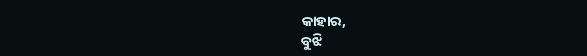କାହାର,
ବୁଝି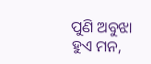ପୁଣି ଅବୁଝା ହୁଏ ମନ,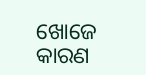ଖୋଜେ କାରଣ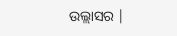ଉଲ୍ଲାସର |